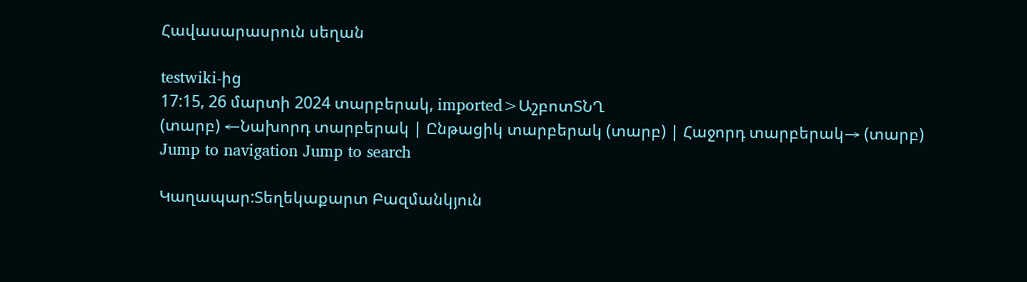Հավասարասրուն սեղան

testwiki-ից
17:15, 26 մարտի 2024 տարբերակ, imported>ԱշբոտՏՆՂ
(տարբ) ←Նախորդ տարբերակ | Ընթացիկ տարբերակ (տարբ) | Հաջորդ տարբերակ→ (տարբ)
Jump to navigation Jump to search

Կաղապար:Տեղեկաքարտ Բազմանկյուն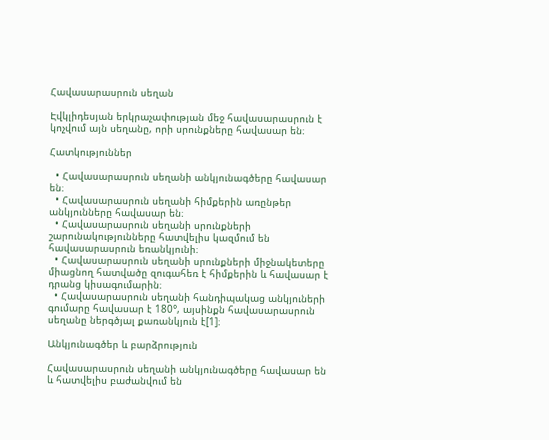Հավասարասրուն սեղան

Էվկլիդեսյան երկրաչափության մեջ հավասարասրուն է կոչվում այն սեղանը, որի սրունքները հավասար են։

Հատկություններ

  • Հավասարասրուն սեղանի անկյունագծերը հավասար են։
  • Հավասարասրուն սեղանի հիմքերին առընթեր անկյունները հավասար են։
  • Հավասարասրուն սեղանի սրունքների շարունակությունները հատվելիս կազմում են հավասարասրուն եռանկյունի։
  • Հավասարասրուն սեղանի սրունքների միջնակետերը միացնող հատվածը զուգահեռ է հիմքերին և հավասար է դրանց կիսագումարին։
  • Հավասարասրուն սեղանի հանդիպակաց անկյուների գումարը հավասար է 180°, այսինքն հավասարասրուն սեղանը ներգծյալ քառանկյուն է[1]։

Անկյունագծեր և բարձրություն

Հավասարասրուն սեղանի անկյունագծերը հավասար են և հատվելիս բաժանվում են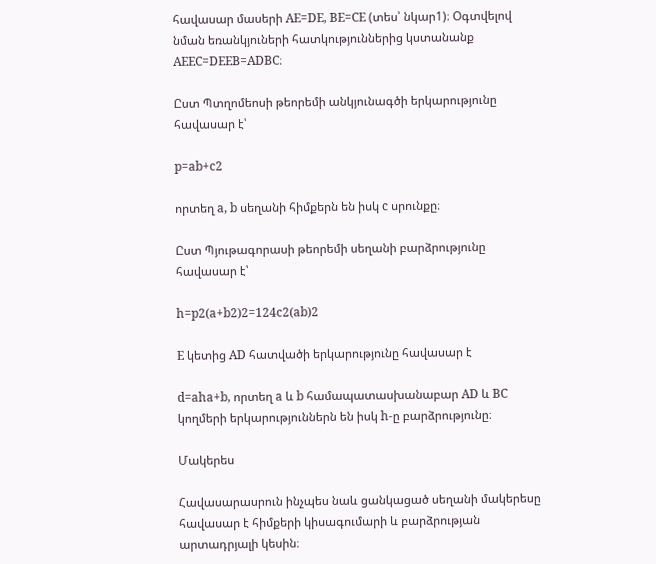հավասար մասերի AE=DE, BE=CE (տես՝ նկար1)։ Օգտվելով նման եռանկյուների հատկություններից կստանանք AEEC=DEEB=ADBC։

Ըստ Պտղոմեոսի թեորեմի անկյունագծի երկարությունը հավասար է՝

p=ab+c2

որտեղ a, b սեղանի հիմքերն են իսկ c սրունքը։

Ըստ Պյութագորասի թեորեմի սեղանի բարձրությունը հավասար է՝

h=p2(a+b2)2=124c2(ab)2

E կետից AD հատվածի երկարությունը հավասար է

d=aha+b, որտեղ a և b համապատասխանաբար AD և BC կողմերի երկարություններն են իսկ h-ը բարձրությունը։

Մակերես

Հավասարասրուն ինչպես նաև ցանկացած սեղանի մակերեսը հավասար է հիմքերի կիսագումարի և բարձրության արտադրյալի կեսին։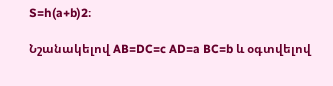S=h(a+b)2։

Նշանակելով AB=DC=c AD=a BC=b և օգտվելով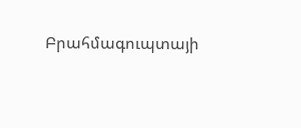Բրահմագուպտայի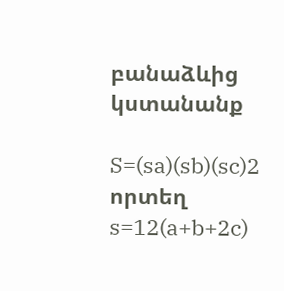բանաձևից կստանանք

S=(sa)(sb)(sc)2 որտեղ s=12(a+b+2c)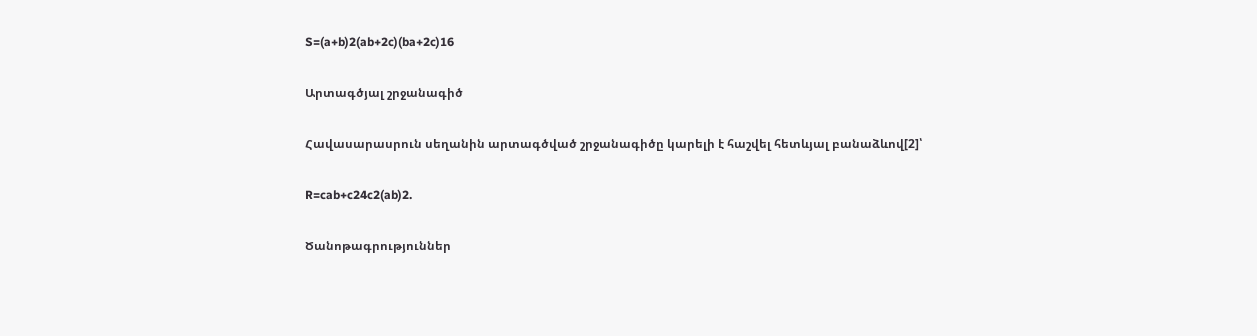S=(a+b)2(ab+2c)(ba+2c)16

Արտագծյալ շրջանագիծ

Հավասարասրուն սեղանին արտագծված շրջանագիծը կարելի է հաշվել հետևյալ բանաձևով[2]՝

R=cab+c24c2(ab)2.

Ծանոթագրություններ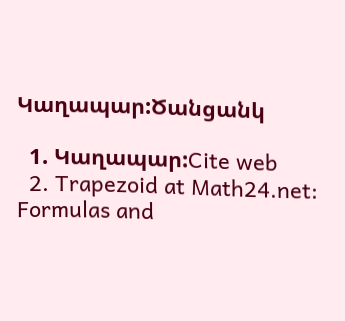Կաղապար:Ծանցանկ

  1. Կաղապար:Cite web
  2. Trapezoid at Math24.net: Formulas and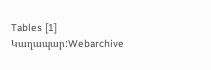Tables [1] Կաղապար:Webarchive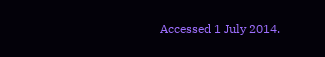Accessed 1 July 2014.